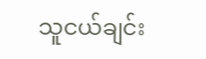သူငယ်ချင်း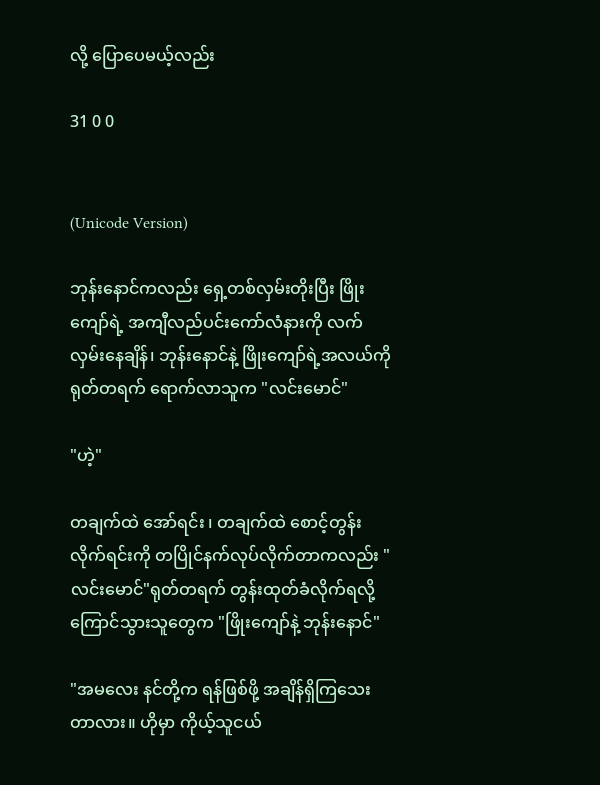လို့ ပြောပေမယ့်လည်း

31 0 0


(Unicode Version)

ဘုန်းနောင်ကလည်း ရှေ့တစ်လှမ်းတိုးပြီး ဖြိုးကျော်ရဲ့ အကျီလည်ပင်းကော်လံနားကို လက်လှမ်းနေချိန်၊ ဘုန်းနောင်နဲ့ ဖြိုးကျော်ရဲ့အလယ်ကို ရုတ်တရက် ရောက်လာသူက "လင်းမောင်"

"ဟဲ့"

တချက်ထဲ အော်ရင်း ၊ တချက်ထဲ စောင့်တွန်းလိုက်ရင်းကို တပြိုင်နက်လုပ်လိုက်တာကလည်း "လင်းမောင်"ရုတ်တရက် တွန်းထုတ်ခံလိုက်ရလို့ ကြောင်သွားသူတွေက "ဖြိုးကျော်နဲ့ ဘုန်းနောင်"

"အမလေး နင်တို့က ရန်ဖြစ်ဖို့ အချိန်ရှိကြသေးတာလား။ ဟိုမှာ ကိုယ့်သူငယ်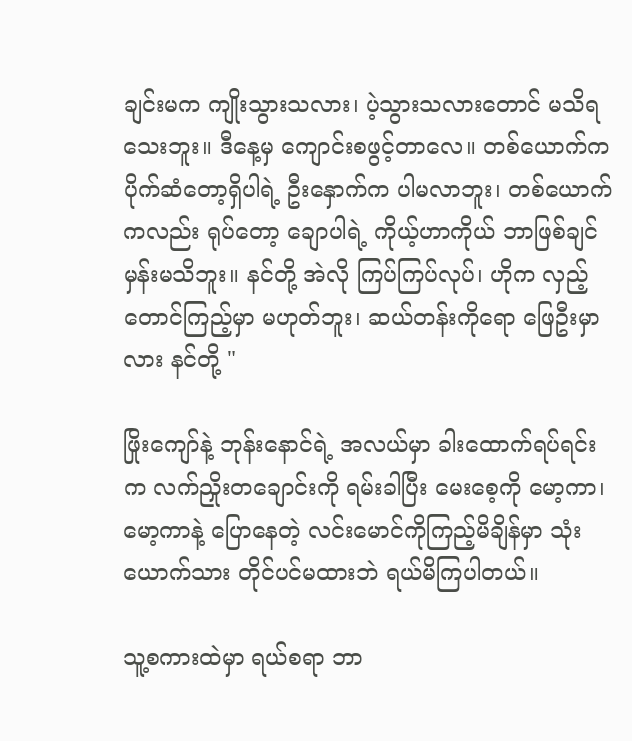ချင်းမက ကျိုးသွားသလား၊ ပဲ့သွားသလားတောင် မသိရသေးဘူး။ ဒီနေ့မှ ကျောင်းစဖွင့်တာလေ။ တစ်ယောက်က ပိုက်ဆံတော့ရှိပါရဲ့ ဦးနှောက်က ပါမလာဘူး၊ တစ်ယောက်ကလည်း ရုပ်တော့ ချောပါရဲ့ ကိုယ့်ဟာကိုယ် ဘာဖြစ်ချင်မှန်းမသိဘူး။ နင်တို့ အဲလို ကြပ်ကြပ်လုပ်၊ ဟိုက လှည့်တောင်ကြည့်မှာ မဟုတ်ဘူး၊ ဆယ်တန်းကိုရော ဖြေဦးမှာလား နင်တို့ "

ဖြိုးကျော်နဲ့ ဘုန်းနောင်ရဲ့ အလယ်မှာ ခါးထောက်ရပ်ရင်းက လက်ညှိုးတချောင်းကို ရမ်းခါပြီး မေးစေ့ကို မော့ကာ၊ မော့ကာနဲ့ ပြောနေတဲ့ လင်းမောင်ကိုကြည့်မိချိန်မှာ သုံးယောက်သား တိုင်ပင်မထားဘဲ ရယ်မိကြပါတယ်။

သူ့စကားထဲမှာ ရယ်စရာ ဘာ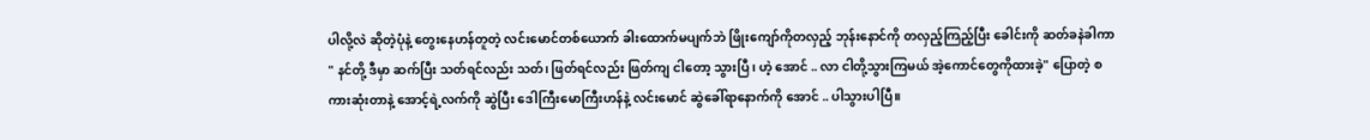ပါလို့လဲ ဆိုတဲ့ပုံနဲ့ တွေးနေဟန်တူတဲ့ လင်းမောင်တစ်ယောက် ခါးထောက်မပျက်ဘဲ ဖြိုးကျော်ကိုတလှည့် ဘုန်းနောင်ကို တလှည့်ကြည့်ပြီး ခေါင်းကို ဆတ်ခနဲခါကာ " နင်တို့ ဒီမှာ ဆက်ပြီး သတ်ရင်လည်း သတ်၊ ဖြတ်ရင်လည်း ဖြတ်ကျ ငါတော့ သွားပြီ ၊ ဟဲ့ အောင် .. လာ ငါတို့သွားကြမယ် အဲ့ကောင်တွေကိုထားခဲ့" ပြောတဲ့ စကားဆုံးတာနဲ့ အောင့်ရဲ့လက်ကို ဆွဲပြီး ဒေါကြီးမောကြီးဟန်နဲ့ လင်းမောင် ဆွဲခေါ်ရာနောက်ကို အောင် .. ပါသွားပါပြီ။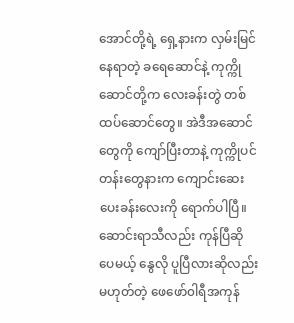အောင်တို့ရဲ့ ရှေ့နားက လှမ်းမြင်နေရာတဲ့ ခရေဆောင်နဲ့ ကုက္ကိုဆောင်တို့က လေးခန်းတွဲ တစ်ထပ်ဆောင်တွေ။ အဲဒီအဆောင်တွေကို ကျော်ပြီးတာနဲ့ ကုက္ကိုပင်တန်းတွေနားက ကျောင်းဆေးပေးခန်းလေးကို ရောက်ပါပြီ။ ဆောင်းရာသီလည်း ကုန်ပြီဆိုပေမယ့် နွေလို ပူပြီလားဆိုလည်း မဟုတ်တဲ့ ဖေဖော်၀ါရီအကုန်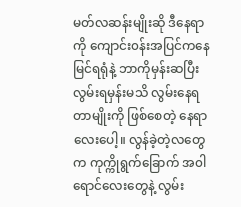မတ်လဆန်းမျိုးဆို ဒီနေရာကို ကျောင်း၀န်းအပြင်ကနေ မြင်ရရုံနဲ့ ဘာကိုမှန်းဆပြီး လွမ်းရမှန်းမသိ လွမ်းနေရတာမျိုးကို ဖြစ်စေတဲ့ နေရာလေးပေါ့။ လွန်ခဲ့တဲ့လတွေက ကုက္ကိုရွက်ခြောက် အ၀ါရောင်လေးတွေနဲ့ လွမ်း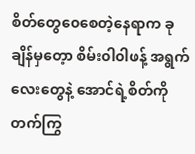စိတ်တွေ၀ေစေတဲ့နေရာက ခုချိန်မှတေ့ာ စိမ်း၀ါ၀ါဖန့် အရွက်လေးတွေနဲ့ အောင်ရဲ့စိတ်ကို တက်ကြွ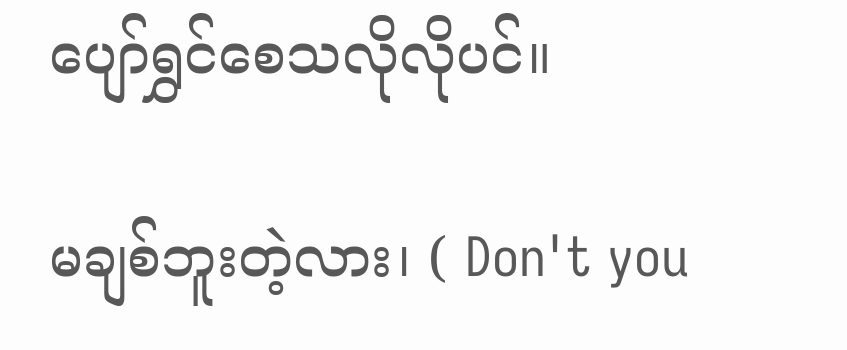ပျော်ရွှင်စေသလိုလိုပင်။

မချစ်ဘူးတဲ့လား၊ ( Don't you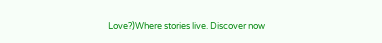Love?)Where stories live. Discover now